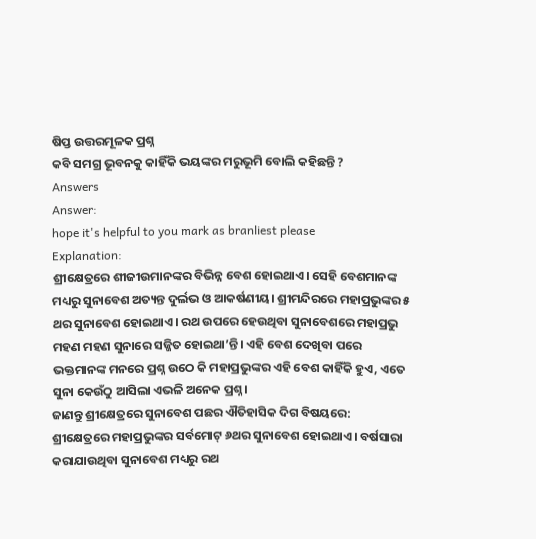ଷିପ୍ତ ଉତ୍ତରମୂଳକ ପ୍ରଶ୍ନ
କବି ସମଗ୍ର ଭୂବନକୁ କାହିଁକି ଭୟଙ୍କର ମରୁଭୂମି ବୋଲି କହିଛନ୍ତି ?
Answers
Answer:
hope it's helpful to you mark as branliest please
Explanation:
ଶ୍ରୀକ୍ଷେତ୍ରରେ ଶୀଜୀଉମାନଙ୍କର ବିଭିନ୍ନ ବେଶ ହୋଇଥାଏ। ସେହି ବେଶମାନଙ୍କ ମଧ୍ୟରୁ ସୁନାବେଶ ଅତ୍ୟନ୍ତ ଦୁର୍ଲଭ ଓ ଆକର୍ଷଣୀୟ। ଶ୍ରୀମନ୍ଦିରରେ ମହାପ୍ରଭୁଙ୍କର ୫ ଥର ସୁନାବେଶ ହୋଇଥାଏ। ରଥ ଉପରେ ହେଉଥିବା ସୁନାବେଶରେ ମହାପ୍ରଭୁ ମହଣ ମହଣ ସୁନାରେ ସଜ୍ଜିତ ହୋଇଥା’ନ୍ତି। ଏହି ବେଶ ଦେଖିବା ପରେ ଭକ୍ତମାନଙ୍କ ମନରେ ପ୍ରଶ୍ନ ଉଠେ କି ମହାପ୍ରଭୁଙ୍କର ଏହି ବେଶ କାହିଁକି ହୁଏ, ଏତେ ସୁନା କେଉଁଠୁ ଆସିଲା ଏଭଳି ଅନେକ ପ୍ରଶ୍ନ।
ଜାଣନ୍ତୁ ଶ୍ରୀକ୍ଷେତ୍ରରେ ସୁନାବେଶ ପଛର ଐତିହାସିକ ଦିଗ ବିଷୟରେ:
ଶ୍ରୀକ୍ଷେତ୍ରରେ ମହାପ୍ରଭୁଙ୍କର ସର୍ବମୋଟ୍ ୬ଥର ସୁନାବେଶ ହୋଇଥାଏ। ବର୍ଷସାରା କରାଯାଉଥିବା ସୁନାବେଶ ମଧ୍ୟରୁ ରଥ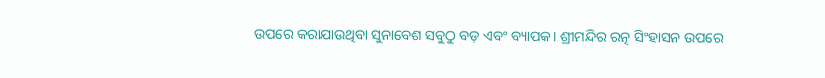ଉପରେ କରାଯାଉଥିବା ସୁନାବେଶ ସବୁଠୁ ବଡ଼ ଏବଂ ବ୍ୟାପକ। ଶ୍ରୀମନ୍ଦିର ରତ୍ନ ସିଂହାସନ ଉପରେ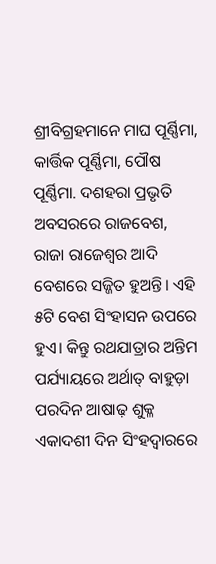ଶ୍ରୀବିଗ୍ରହମାନେ ମାଘ ପୂର୍ଣ୍ଣିମା, କାର୍ତ୍ତିକ ପୂର୍ଣ୍ଣିମା, ପୌଷ ପୂର୍ଣ୍ଣିମା. ଦଶହରା ପ୍ରଭୃତି ଅବସରରେ ରାଜବେଶ, ରାଜା ରାଜେଶ୍ୱର ଆଦି ବେଶରେ ସଜ୍ଜିତ ହୁଅନ୍ତି। ଏହି ୫ଟି ବେଶ ସିଂହାସନ ଉପରେ ହୁଏ। କିନ୍ତୁ ରଥଯାତ୍ରାର ଅନ୍ତିମ ପର୍ଯ୍ୟାୟରେ ଅର୍ଥାତ୍ ବାହୁଡ଼ା ପରଦିନ ଆଷାଢ଼ ଶୁକ୍ଳ ଏକାଦଶୀ ଦିନ ସିଂହଦ୍ୱାରରେ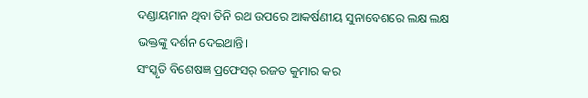ଦଣ୍ଡାୟମାନ ଥିବା ତିନି ରଥ ଉପରେ ଆକର୍ଷଣୀୟ ସୁନାବେଶରେ ଲକ୍ଷ ଲକ୍ଷ ଭକ୍ତଙ୍କୁ ଦର୍ଶନ ଦେଇଥାନ୍ତି।
ସଂସ୍କୃତି ବିଶେଷଜ୍ଞ ପ୍ରଫେସର୍ ରଜତ କୁମାର କର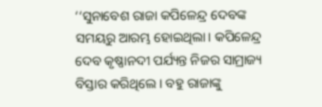‘‘ସୁନାବେଶ ରାଜା କପିଳେନ୍ଦ୍ର ଦେବଙ୍କ ସମୟରୁ ଆରମ୍ଭ ହୋଇଥିଲା। କପିଳେନ୍ଦ୍ର ଦେବ କୃଷ୍ଣାନଦୀ ପର୍ଯ୍ୟନ୍ତ ନିଜର ସାମ୍ରାଜ୍ୟ ବିସ୍ତାର କରିଥିଲେ। ବହୁ ରାଜାଙ୍କୁ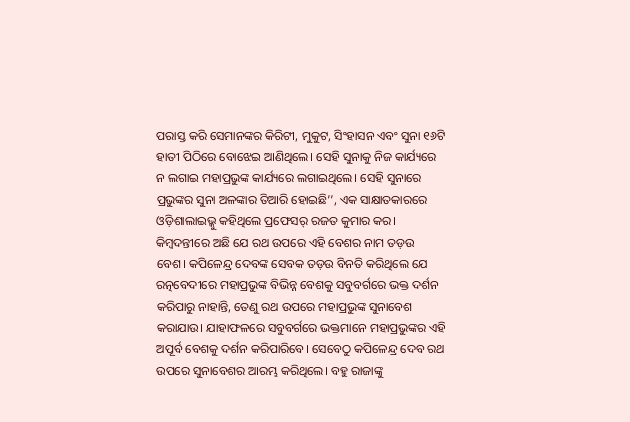ପରାସ୍ତ କରି ସେମାନଙ୍କର କିରିଟୀ, ମୁକୁଟ, ସିଂହାସନ ଏବଂ ସୁନା ୧୬ଟି ହାତୀ ପିଠିରେ ବୋଝେଇ ଆଣିଥିଲେ। ସେହି ସୁନାକୁ ନିଜ କାର୍ଯ୍ୟରେ ନ ଲଗାଇ ମହାପ୍ରଭୁଙ୍କ କାର୍ଯ୍ୟରେ ଲଗାଇଥିଲେ। ସେହି ସୁନାରେ ପ୍ରଭୁଙ୍କର ସୁନା ଅଳଙ୍କାର ତିଆରି ହୋଇଛି’’, ଏକ ସାକ୍ଷାତକାରରେ ଓଡ଼ିଶାଲାଇଭ୍କୁ କହିଥିଲେ ପ୍ରଫେସର୍ ରଜତ କୁମାର କର।
କିମ୍ବଦନ୍ତୀରେ ଅଛି ଯେ ରଥ ଉପରେ ଏହି ବେଶର ନାମ ତଡ଼ଉ ବେଶ। କପିଳେନ୍ଦ୍ର ଦେବଙ୍କ ସେବକ ତଡ଼ଉ ବିନତି କରିଥିଲେ ଯେ ରତ୍ନବେଦୀରେ ମହାପ୍ରଭୁଙ୍କ ବିଭିନ୍ନ ବେଶକୁ ସବୁବର୍ଗରେ ଭକ୍ତ ଦର୍ଶନ କରିପାରୁ ନାହାନ୍ତି, ତେଣୁ ରଥ ଉପରେ ମହାପ୍ରଭୁଙ୍କ ସୁନାବେଶ କରାଯାଉ। ଯାହାଫଳରେ ସବୁବର୍ଗରେ ଭକ୍ତମାନେ ମହାପ୍ରଭୁଙ୍କର ଏହି ଅପୂର୍ବ ବେଶକୁ ଦର୍ଶନ କରିପାରିବେ। ସେବେଠୁ କପିଳେନ୍ଦ୍ର ଦେବ ରଥ ଉପରେ ସୁନାବେଶର ଆରମ୍ଭ କରିଥିଲେ। ବହୁ ରାଜାଙ୍କୁ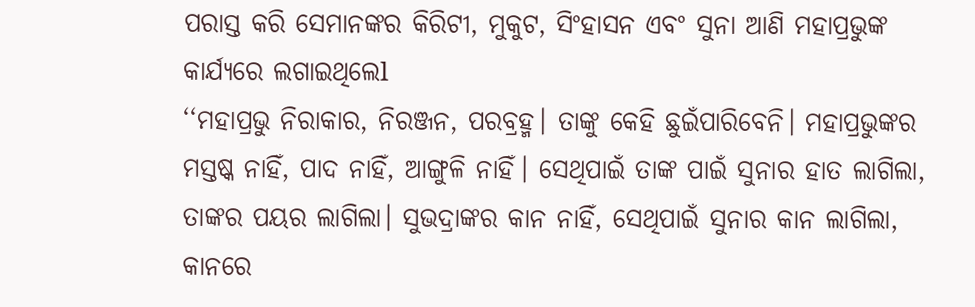ପରାସ୍ତ କରି ସେମାନଙ୍କର କିରିଟୀ, ମୁକୁଟ, ସିଂହାସନ ଏବଂ ସୁନା ଆଣି ମହାପ୍ରଭୁଙ୍କ କାର୍ଯ୍ୟରେ ଲଗାଇଥିଲେl
‘‘ମହାପ୍ରଭୁ ନିରାକାର, ନିରଞ୍ଜନ, ପରବ୍ରହ୍ମ। ତାଙ୍କୁ କେହି ଛୁଇଁପାରିବେନି। ମହାପ୍ରଭୁଙ୍କର ମସ୍ତଷ୍କ ନାହିଁ, ପାଦ ନାହିଁ, ଆଙ୍ଗୁଳି ନାହିଁ। ସେଥିପାଇଁ ତାଙ୍କ ପାଇଁ ସୁନାର ହାତ ଲାଗିଲା, ତାଙ୍କର ପୟର ଲାଗିଲା। ସୁଭଦ୍ରାଙ୍କର କାନ ନାହିଁ, ସେଥିପାଇଁ ସୁନାର କାନ ଲାଗିଲା, କାନରେ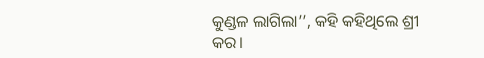କୁଣ୍ଡଳ ଲାଗିଲା’’, କହି କହିଥିଲେ ଶ୍ରୀ କର।